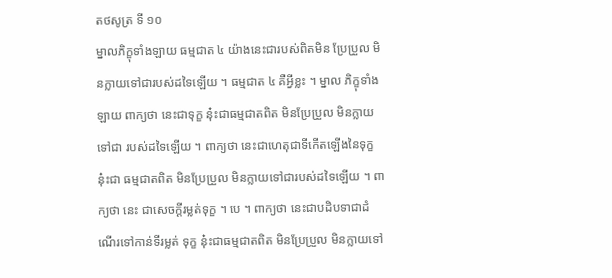តថសូត្រ ទី ១០
ម្នាលភិក្ខុទាំងឡាយ ធម្មជាត ៤ យ៉ាងនេះជារបស់ពិតមិន ប្រែប្រួល មិនក្លាយទៅជារបស់ដទៃឡើយ ។ ធម្មជាត ៤ គឺអ្វីខ្លះ ។ ម្នាល ភិក្ខុទាំងឡាយ ពាក្យថា នេះជាទុក្ខ នុ៎ះជាធម្មជាតពិត មិនប្រែប្រួល មិនក្លាយទៅជា របស់ដទៃឡើយ ។ ពាក្យថា នេះជាហេតុជាទីកើតឡើងនៃទុក្ខ នុ៎ះជា ធម្មជាតពិត មិនប្រែប្រួល មិនក្លាយទៅជារបស់ដទៃឡើយ ។ ពាក្យថា នេះ ជាសេចក្តីរម្លត់ទុក្ខ ។ បេ ។ ពាក្យថា នេះជាបដិបទាជាដំណើរទៅកាន់ទីរម្លត់ ទុក្ខ នុ៎ះជាធម្មជាតពិត មិនប្រែប្រួល មិនក្លាយទៅ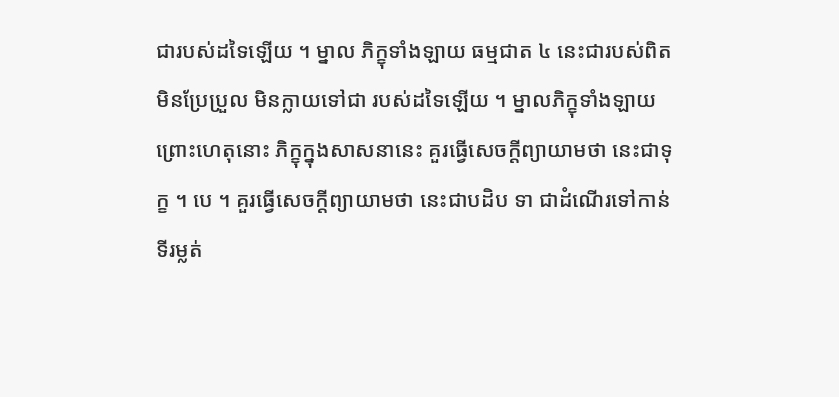ជារបស់ដទៃឡើយ ។ ម្នាល ភិក្ខុទាំងឡាយ ធម្មជាត ៤ នេះជារបស់ពិត មិនប្រែប្រួល មិនក្លាយទៅជា របស់ដទៃឡើយ ។ ម្នាលភិក្ខុទាំងឡាយ ព្រោះហេតុនោះ ភិក្ខុក្នុងសាសនានេះ គួរធ្វើសេចក្តីព្យាយាមថា នេះជាទុក្ខ ។ បេ ។ គួរធ្វើសេចក្តីព្យាយាមថា នេះជាបដិប ទា ជាដំណើរទៅកាន់ទីរម្លត់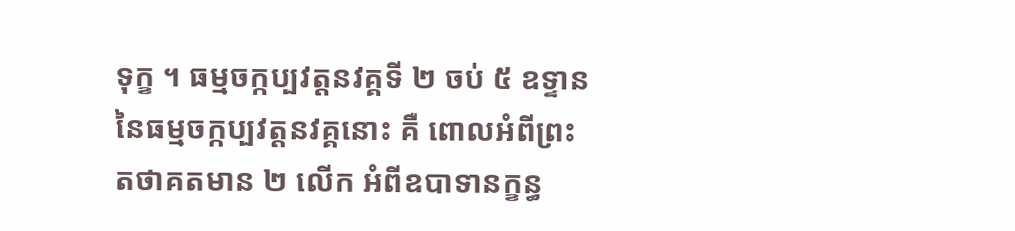ទុក្ខ ។ ធម្មចក្កប្បវត្តនវគ្គទី ២ ចប់ ៥ ឧទ្ទាននៃធម្មចក្កប្បវត្តនវគ្គនោះ គឺ ពោលអំពីព្រះតថាគតមាន ២ លើក អំពីឧបាទានក្ខន្ធ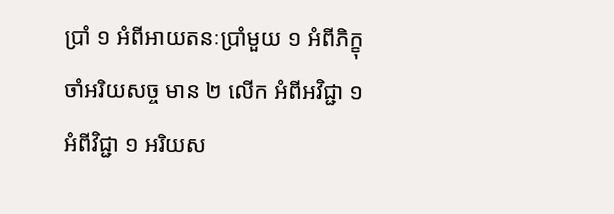ប្រាំ ១ អំពីអាយតនៈប្រាំមួយ ១ អំពីភិក្ខុចាំអរិយសច្ច មាន ២ លើក អំពីអវិជ្ជា ១ អំពីវិជ្ជា ១ អរិយស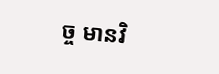ច្ច មានវិ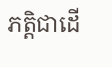ភត្តិជាដើ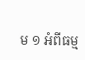ម ១ អំពីធម្ម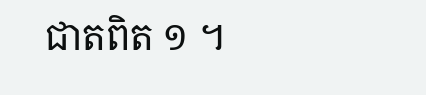ជាតពិត ១ ។